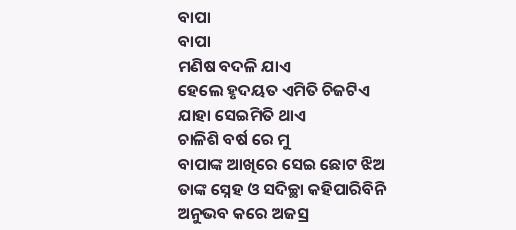ବାପା
ବାପା
ମଣିଷ ବଦଳି ଯାଏ
ହେଲେ ହୃଦୟତ ଏମିତି ଚିଜଟିଏ
ଯାହା ସେଇମିତି ଥାଏ
ଚାଳିଶି ବର୍ଷ ରେ ମୁ
ବାପାଙ୍କ ଆଖିରେ ସେଇ ଛୋଟ ଝିଅ
ତାଙ୍କ ସ୍ନେହ ଓ ସଦିଚ୍ଛା କହିପାରିବିନି
ଅନୁଭବ କରେ ଅଜସ୍ର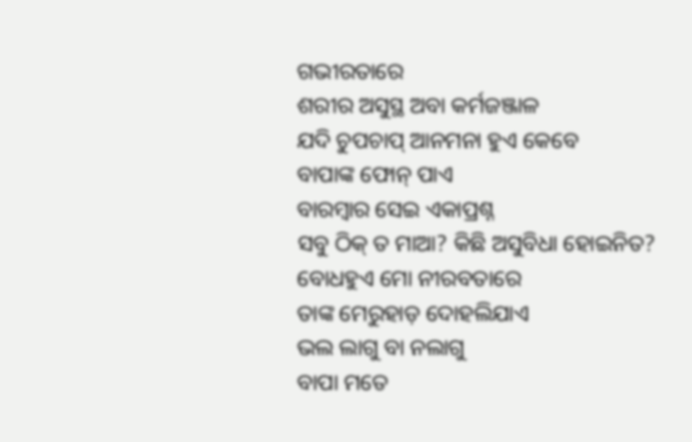ଗଭୀରତାରେ
ଶରୀର ଅସୁସ୍ଥ ଅବା କର୍ମଜଞ୍ଜାଳ
ଯଦି ଚୁପଚାପ୍ ଆନମନା ହୁଏ କେବେ
ବାପାଙ୍କ ଫୋନ୍ ପାଏ
ବାରମ୍ବାର ସେଇ ଏକାପ୍ରଶ୍ନ
ସବୁ ଠିକ୍ ତ ମାଆ? କିଛି ଅସୁବିଧା ହୋଇନିତ?
ବୋଧହୁଏ ମୋ ନୀରବତାରେ
ତାଙ୍କ ମେରୁହାଡ଼ ଦୋହଲିଯାଏ
ଭଲ ଲାଗୁ ବା ନଲାଗୁ
ବାପା ମତେ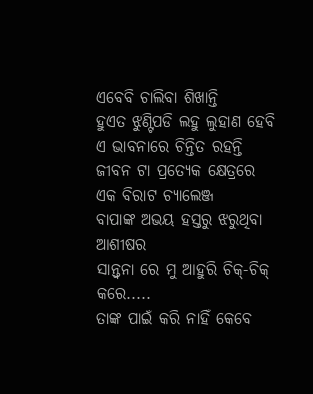ଏବେବି ଚାଲିବା ଶିଖାନ୍ତି
ହୁଏତ ଝୁଣ୍ଟିପଡି ଲହୁ ଲୁହାଣ ହେବି
ଏ ଭାବନାରେ ଚିନ୍ତିତ ରହନ୍ତି
ଜୀବନ ଟା ପ୍ରତ୍ୟେକ କ୍ଷେତ୍ରରେ
ଏକ ବିରାଟ ଚ୍ୟାଲେଞ୍ଜ
ବାପାଙ୍କ ଅଭୟ ହସ୍ତରୁ ଝରୁଥିବା ଆଶୀଷର
ସାନ୍ତ୍ୱନା ରେ ମୁ ଆହୁରି ଚିକ୍-ଚିକ୍ କରେ.....
ତାଙ୍କ ପାଇଁ କରି ନାହିଁ କେବେ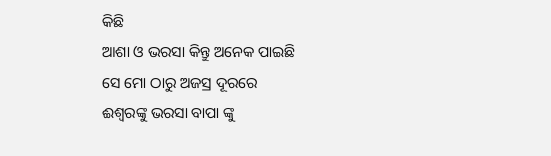କିଛି
ଆଶା ଓ ଭରସା କିନ୍ତୁ ଅନେକ ପାଇଛି
ସେ ମୋ ଠାରୁ ଅଜସ୍ର ଦୂରରେ
ଈଶ୍ୱରଙ୍କୁ ଭରସା ବାପା ଙ୍କୁ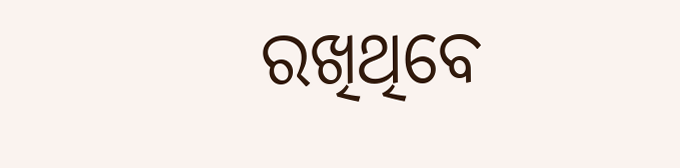ରଖିଥିବେ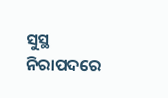ସୁସ୍ଥ ନିରାପଦରେ